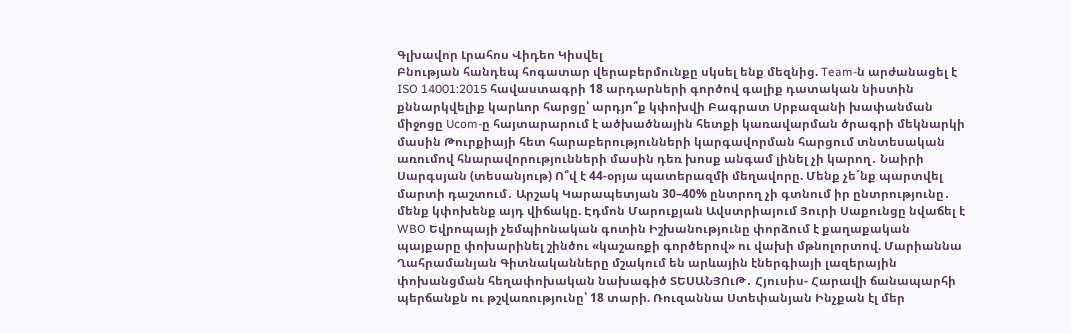Գլխավոր Լրահոս Վիդեո Կիսվել
Բնության հանդեպ հոգատար վերաբերմունքը սկսել ենք մեզնից. Team-ն արժանացել է ISO 14001:2015 հավաստագրի 18 արդարների գործով գալիք դատական նիստին քննարկվելիք կարևոր հարցը՝ արդյո՞ք կփոխվի Բագրատ Սրբազանի խափանման միջոցը Ucom-ը հայտարարում է ածխածնային հետքի կառավարման ծրագրի մեկնարկի մասին Թուրքիայի հետ հարաբերությունների կարգավորման հարցում տնտեսական առումով հնարավորությունների մասին դեռ խոսք անգամ լինել չի կարող․ Նաիրի Սարգսյան (տեսանյութ) Ո՞վ է 44-օրյա պատերազմի մեղավորը. Մենք չե´նք պարտվել մարտի դաշտում․ Արշակ Կարապետյան 30–40% ընտրող չի գտնում իր ընտրությունը․ մենք կփոխենք այդ վիճակը. Էդմոն Մարուքյան Ավստրիայում Յուրի Սաքունցը նվաճել է WBO Եվրոպայի չեմպիոնական գոտին Իշխանությունը փորձում է քաղաքական պայքարը փոխարինել շինծու «կաշառքի գործերով» ու վախի մթնոլորտով. Մարիաննա Ղահրամանյան Գիտնականները մշակում են արևային էներգիայի լազերային փոխանցման հեղափոխական նախագիծ ՏԵՍԱՆՅՈւԹ․ Հյուսիս- Հարավի ճանապարհի պերճանքն ու թշվառությունը՝ 18 տարի. Ռուզաննա Ստեփանյան Ինչքան էլ մեր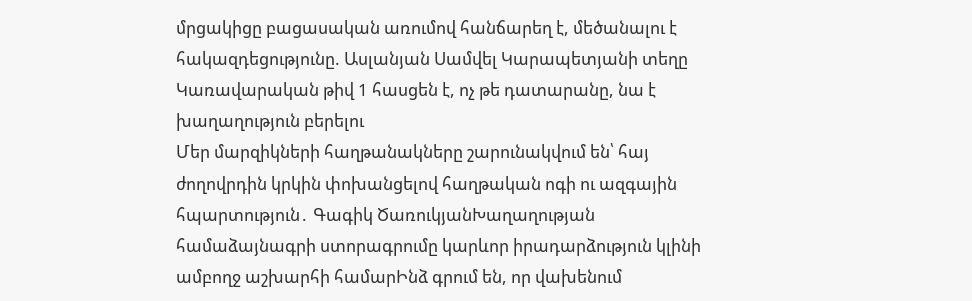մրցակիցը բացասական առումով հանճարեղ է, մեծանալու է հակազդեցությունը. Ասլանյան Սամվել Կարապետյանի տեղը Կառավարական թիվ 1 հասցեն է, ոչ թե դատարանը, նա է խաղաղություն բերելու
Մեր մարզիկների հաղթանակները շարունակվում են՝ հայ ժողովրդին կրկին փոխանցելով հաղթական ոգի ու ազգային հպարտություն․ Գագիկ ԾառուկյանԽաղաղության համաձայնագրի ստորագրումը կարևոր իրադարձություն կլինի ամբողջ աշխարհի համարԻնձ գրում են, որ վախենում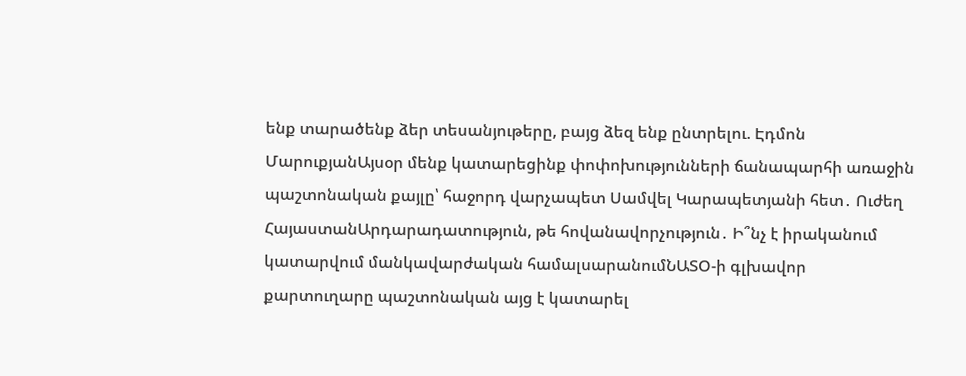ենք տարածենք ձեր տեսանյութերը, բայց ձեզ ենք ընտրելու. Էդմոն ՄարուքյանԱյսօր մենք կատարեցինք փոփոխությունների ճանապարհի առաջին պաշտոնական քայլը՝ հաջորդ վարչապետ Սամվել Կարապետյանի հետ․ Ուժեղ ՀայաստանԱրդարադատություն, թե հովանավորչություն․ Ի՞նչ է իրականում կատարվում մանկավարժական համալսարանումՆԱՏՕ-ի գլխավոր քարտուղարը պաշտոնական այց է կատարել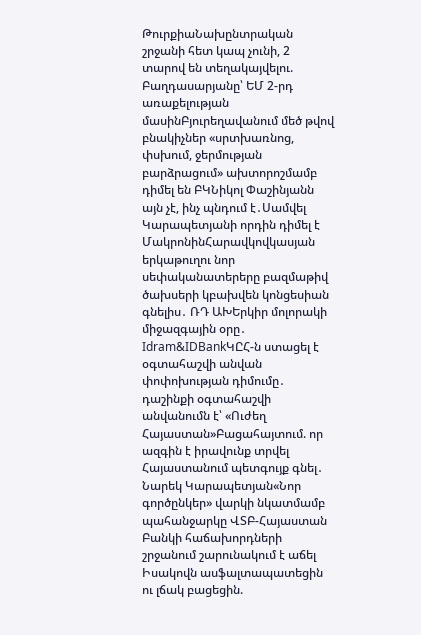ԹուրքիաՆախընտրական շրջանի հետ կապ չունի, 2 տարով են տեղակայվելու. Բաղդասարյանը՝ ԵՄ 2-րդ առաքելության մասինԲյուրեղավանում մեծ թվով բնակիչներ «սրտխառնոց, փսխում, ջերմության բարձրացում» ախտորոշմամբ դիմել են ԲԿՆիկոլ Փաշինյանն այն չէ, ինչ պնդում է․Սամվել Կարապետյանի որդին դիմել է ՄակրոնինՀարավկովկասյան երկաթուղու նոր սեփականատերերը բազմաթիվ ծախսերի կբախվեն կոնցեսիան գնելիս․ ՌԴ ԱԽԵրկիր մոլորակի միջազգային օրը․ Idram&IDBankԿԸՀ-ն ստացել է օգտահաշվի անվան փոփոխության դիմումը․ դաշինքի օգտահաշվի անվանումն է՝ «Ուժեղ Հայաստան»Բացահայտում. որ ազգին է իրավունք տրվել Հայաստանում պետգույք գնել․ Նարեկ Կարապետյան«Նոր գործընկեր» վարկի նկատմամբ պահանջարկը ՎՏԲ-Հայաստան Բանկի հաճախորդների շրջանում շարունակում է աճել Իսակովն ասֆալտապատեցին ու լճակ բացեցին.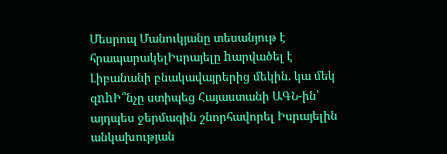Մեսրոպ Մանուկյանը տեսանյութ է հրապարակելԻսրայելը hարվածել է Լիբանանի բնակավայրերից մեկին. կա մեկ զnhԻ՞նչը ստիպեց Հայաստանի ԱԳՆ-ին՝ այդպես ջերմագին շնորհավորել Իսրայելին անկախության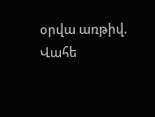օրվա առթիվ. Վահե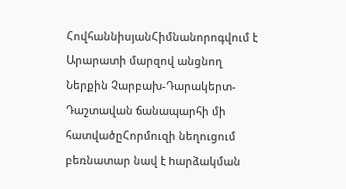ՀովհաննիսյանՀիմնանորոգվում է Արարատի մարզով անցնող Ներքին Չարբախ-Դարակերտ-Դաշտավան ճանապարհի մի հատվածըՀորմուզի նեղուցում բեռնատար նավ է hարձակման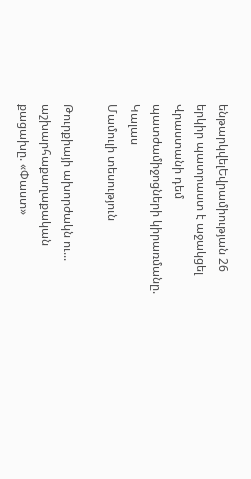ենթարկվելԵվրամիության 26 երկիր պատրաստ է աջակցել Վրաստանի դեմ պատժամիջոցների կիրառմանը. Կալաս
Մամուլի տեսություն

Թուրքիայի ախորժակն ու... աշխարհաքաղաքական քացախը. «Փաստ»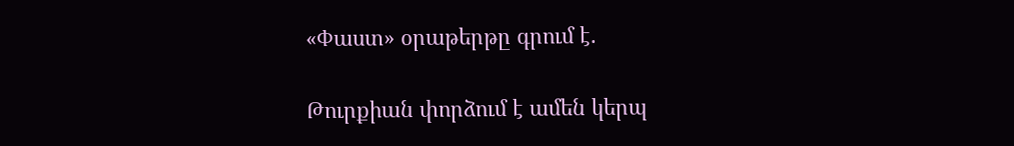«Փաստ» օրաթերթը գրում է.

Թուրքիան փորձում է ամեն կերպ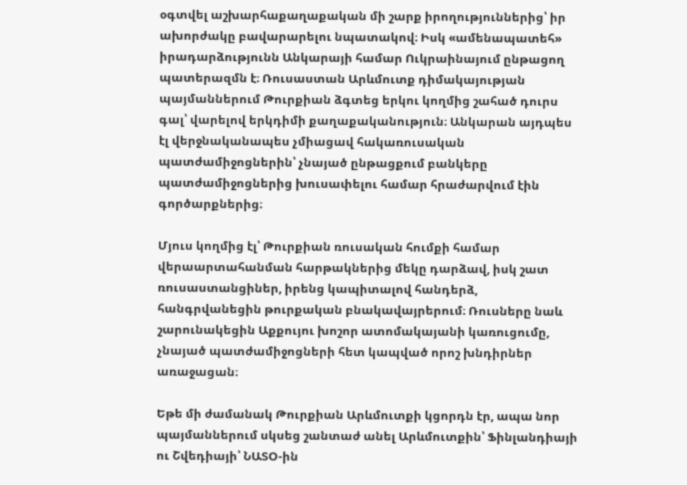օգտվել աշխարհաքաղաքական մի շարք իրողություններից՝ իր ախորժակը բավարարելու նպատակով։ Իսկ «ամենապատեհ» իրադարձությունն Անկարայի համար Ուկրաինայում ընթացող պատերազմն է։ Ռուսաստան Արևմուտք դիմակայության պայմաններում Թուրքիան ձգտեց երկու կողմից շահած դուրս գալ՝ վարելով երկդիմի քաղաքականություն։ Անկարան այդպես էլ վերջնականապես չմիացավ հակառուսական պատժամիջոցներին՝ չնայած ընթացքում բանկերը պատժամիջոցներից խուսափելու համար հրաժարվում էին գործարքներից։

Մյուս կողմից էլ՝ Թուրքիան ռուսական հումքի համար վերաարտահանման հարթակներից մեկը դարձավ, իսկ շատ ռուսաստանցիներ, իրենց կապիտալով հանդերձ, հանգրվանեցին թուրքական բնակավայրերում։ Ռուսները նաև շարունակեցին Աքքույու խոշոր ատոմակայանի կառուցումը, չնայած պատժամիջոցների հետ կապված որոշ խնդիրներ առաջացան։

Եթե մի ժամանակ Թուրքիան Արևմուտքի կցորդն էր, ապա նոր պայմաններում սկսեց շանտաժ անել Արևմուտքին՝ Ֆինլանդիայի ու Շվեդիայի՝ ՆԱՏՕ-ին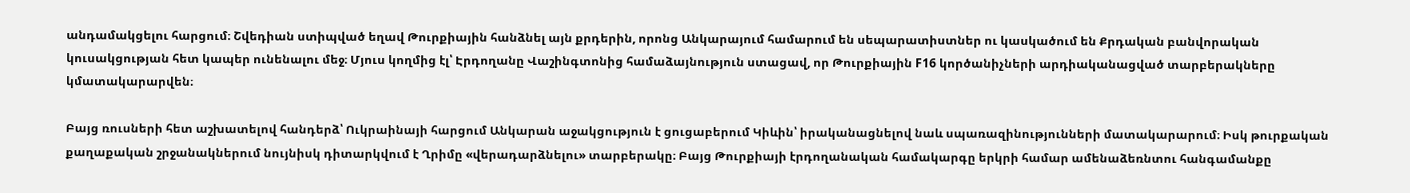անդամակցելու հարցում։ Շվեդիան ստիպված եղավ Թուրքիային հանձնել այն քրդերին, որոնց Անկարայում համարում են սեպարատիստներ ու կասկածում են Քրդական բանվորական կուսակցության հետ կապեր ունենալու մեջ։ Մյուս կողմից էլ՝ Էրդողանը Վաշինգտոնից համաձայնություն ստացավ, որ Թուրքիային F16 կործանիչների արդիականացված տարբերակները կմատակարարվեն։

Բայց ռուսների հետ աշխատելով հանդերձ՝ Ուկրաինայի հարցում Անկարան աջակցություն է ցուցաբերում Կիևին՝ իրականացնելով նաև սպառազինությունների մատակարարում։ Իսկ թուրքական քաղաքական շրջանակներում նույնիսկ դիտարկվում է Ղրիմը «վերադարձնելու» տարբերակը։ Բայց Թուրքիայի էրդողանական համակարգը երկրի համար ամենաձեռնտու հանգամանքը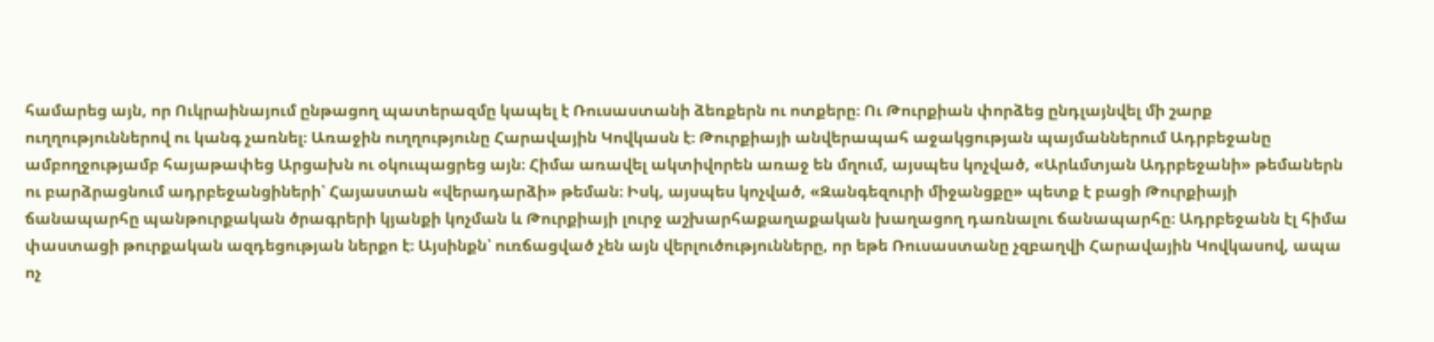համարեց այն, որ Ուկրաինայում ընթացող պատերազմը կապել է Ռուսաստանի ձեռքերն ու ոտքերը։ Ու Թուրքիան փորձեց ընդլայնվել մի շարք ուղղություններով ու կանգ չառնել։ Առաջին ուղղությունը Հարավային Կովկասն է։ Թուրքիայի անվերապահ աջակցության պայմաններում Ադրբեջանը ամբողջությամբ հայաթափեց Արցախն ու օկուպացրեց այն։ Հիմա առավել ակտիվորեն առաջ են մղում, այսպես կոչված, «Արևմտյան Ադրբեջանի» թեմաներն ու բարձրացնում ադրբեջանցիների՝ Հայաստան «վերադարձի» թեման։ Իսկ, այսպես կոչված, «Զանգեզուրի միջանցքը» պետք է բացի Թուրքիայի ճանապարհը պանթուրքական ծրագրերի կյանքի կոչման և Թուրքիայի լուրջ աշխարհաքաղաքական խաղացող դառնալու ճանապարհը։ Ադրբեջանն էլ հիմա փաստացի թուրքական ազդեցության ներքո է։ Այսինքն՝ ուռճացված չեն այն վերլուծությունները, որ եթե Ռուսաստանը չզբաղվի Հարավային Կովկասով, ապա ոչ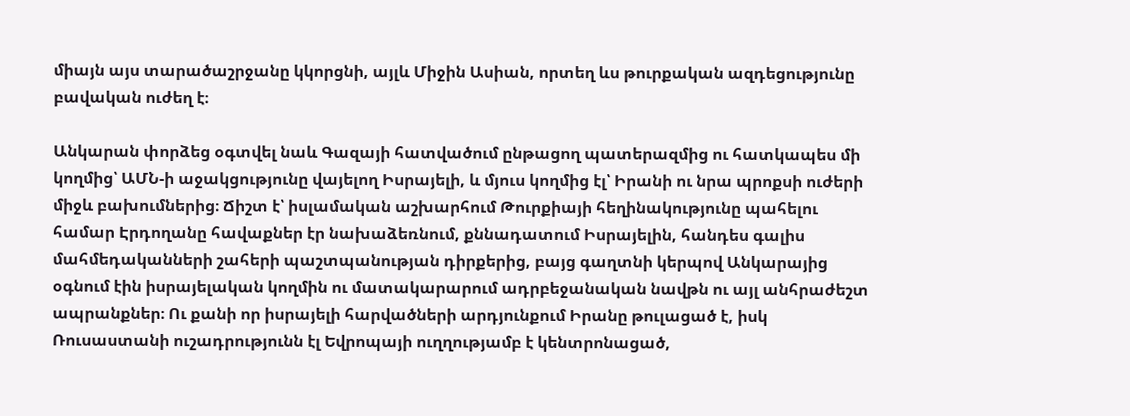միայն այս տարածաշրջանը կկորցնի, այլև Միջին Ասիան, որտեղ ևս թուրքական ազդեցությունը բավական ուժեղ է։

Անկարան փորձեց օգտվել նաև Գազայի հատվածում ընթացող պատերազմից ու հատկապես մի կողմից՝ ԱՄՆ-ի աջակցությունը վայելող Իսրայելի, և մյուս կողմից էլ՝ Իրանի ու նրա պրոքսի ուժերի միջև բախումներից։ Ճիշտ է՝ իսլամական աշխարհում Թուրքիայի հեղինակությունը պահելու համար Էրդողանը հավաքներ էր նախաձեռնում, քննադատում Իսրայելին, հանդես գալիս մահմեդականների շահերի պաշտպանության դիրքերից, բայց գաղտնի կերպով Անկարայից օգնում էին իսրայելական կողմին ու մատակարարում ադրբեջանական նավթն ու այլ անհրաժեշտ ապրանքներ։ Ու քանի որ իսրայելի հարվածների արդյունքում Իրանը թուլացած է, իսկ Ռուսաստանի ուշադրությունն էլ Եվրոպայի ուղղությամբ է կենտրոնացած,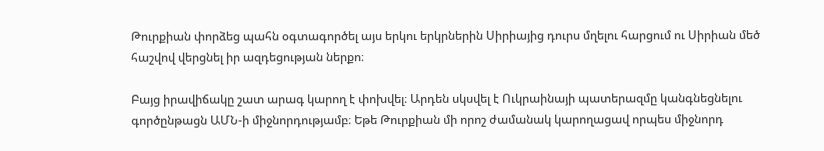Թուրքիան փորձեց պահն օգտագործել այս երկու երկրներին Սիրիայից դուրս մղելու հարցում ու Սիրիան մեծ հաշվով վերցնել իր ազդեցության ներքո։

Բայց իրավիճակը շատ արագ կարող է փոխվել։ Արդեն սկսվել է Ուկրաինայի պատերազմը կանգնեցնելու գործընթացն ԱՄՆ-ի միջնորդությամբ։ Եթե Թուրքիան մի որոշ ժամանակ կարողացավ որպես միջնորդ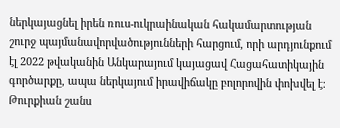ներկայացնել իրեն ռուս-ուկրաինական հակամարտության շուրջ պայմանավորվածությունների հարցում, որի արդյունքում էլ 2022 թվականին Անկարայում կայացավ Հացահատիկային գործարքը, ապա ներկայում իրավիճակը բոլորովին փոխվել է։ Թուրքիան շանս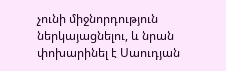չունի միջնորդություն ներկայացնելու, և նրան փոխարինել է Սաուդյան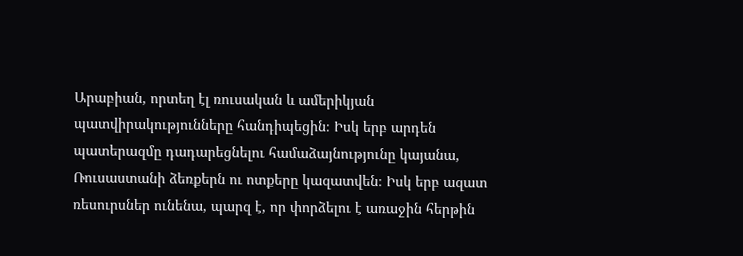Արաբիան, որտեղ էլ ռուսական և ամերիկյան պատվիրակությունները հանդիպեցին։ Իսկ երբ արդեն պատերազմը դադարեցնելու համաձայնությունը կայանա, Ռուսաստանի ձեռքերն ու ոտքերը կազատվեն։ Իսկ երբ ազատ ռեսուրսներ ունենա, պարզ է, որ փորձելու է առաջին հերթին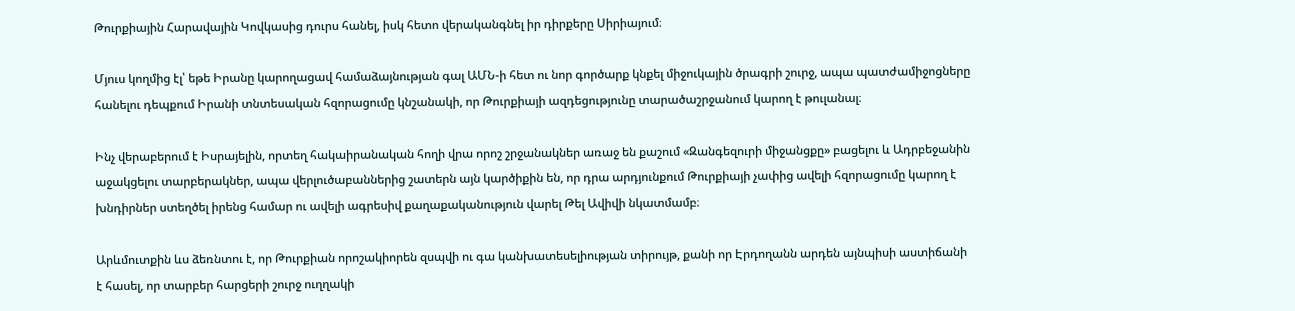Թուրքիային Հարավային Կովկասից դուրս հանել, իսկ հետո վերականգնել իր դիրքերը Սիրիայում։

Մյուս կողմից էլ՝ եթե Իրանը կարողացավ համաձայնության գալ ԱՄՆ-ի հետ ու նոր գործարք կնքել միջուկային ծրագրի շուրջ, ապա պատժամիջոցները հանելու դեպքում Իրանի տնտեսական հզորացումը կնշանակի, որ Թուրքիայի ազդեցությունը տարածաշրջանում կարող է թուլանալ։

Ինչ վերաբերում է Իսրայելին, որտեղ հակաիրանական հողի վրա որոշ շրջանակներ առաջ են քաշում «Զանգեզուրի միջանցքը» բացելու և Ադրբեջանին աջակցելու տարբերակներ, ապա վերլուծաբաններից շատերն այն կարծիքին են, որ դրա արդյունքում Թուրքիայի չափից ավելի հզորացումը կարող է խնդիրներ ստեղծել իրենց համար ու ավելի ագրեսիվ քաղաքականություն վարել Թել Ավիվի նկատմամբ։

Արևմուտքին ևս ձեռնտու է, որ Թուրքիան որոշակիորեն զսպվի ու գա կանխատեսելիության տիրույթ, քանի որ Էրդողանն արդեն այնպիսի աստիճանի է հասել, որ տարբեր հարցերի շուրջ ուղղակի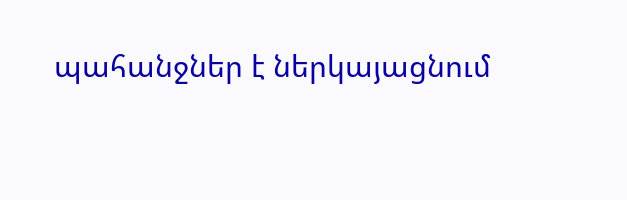պահանջներ է ներկայացնում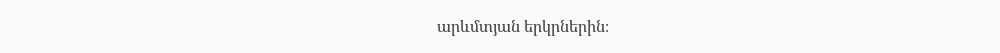արևմտյան երկրներին։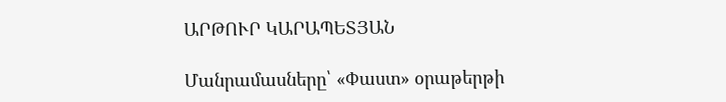ԱՐԹՈՒՐ ԿԱՐԱՊԵՏՅԱՆ

Մանրամասները՝ «Փաստ» օրաթերթի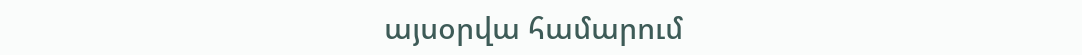այսօրվա համարում